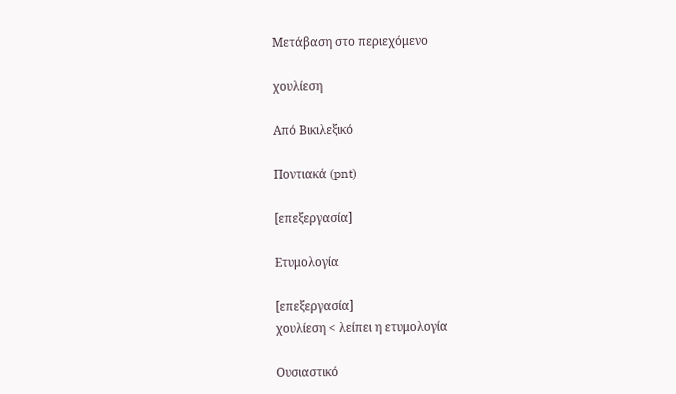Μετάβαση στο περιεχόμενο

χουλίεση

Από Βικιλεξικό

Ποντιακά (pnt)

[επεξεργασία]

Ετυμολογία

[επεξεργασία]
χουλίεση < λείπει η ετυμολογία

Ουσιαστικό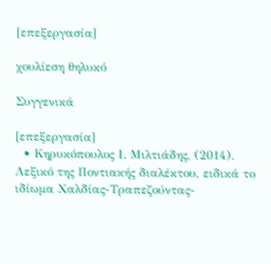[επεξεργασία]

χουλίεση θηλυκό

Συγγενικά

[επεξεργασία]
  • Κηρυκόπουλος Ι. Μιλτιάδης, (2014). Λεξικό της Ποντιακής διαλέκτου, ειδικά το ιδίωμα Χαλδίας-Τραπεζούντας-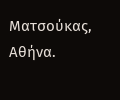Ματσούκας, Αθήνα.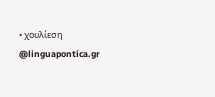• χουλίεση @linguapontica.gr